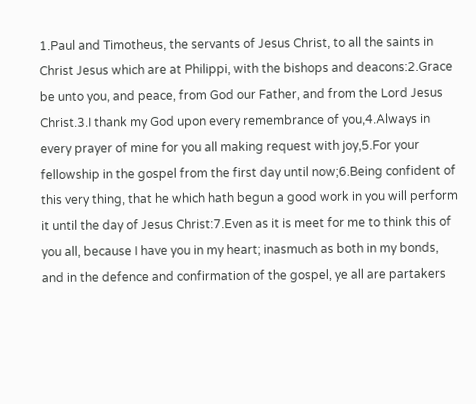1.Paul and Timotheus, the servants of Jesus Christ, to all the saints in Christ Jesus which are at Philippi, with the bishops and deacons:2.Grace be unto you, and peace, from God our Father, and from the Lord Jesus Christ.3.I thank my God upon every remembrance of you,4.Always in every prayer of mine for you all making request with joy,5.For your fellowship in the gospel from the first day until now;6.Being confident of this very thing, that he which hath begun a good work in you will perform it until the day of Jesus Christ:7.Even as it is meet for me to think this of you all, because I have you in my heart; inasmuch as both in my bonds, and in the defence and confirmation of the gospel, ye all are partakers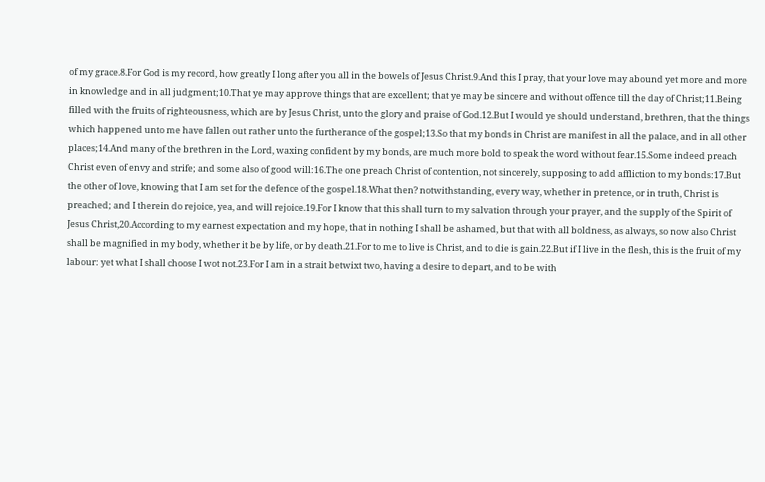of my grace.8.For God is my record, how greatly I long after you all in the bowels of Jesus Christ.9.And this I pray, that your love may abound yet more and more in knowledge and in all judgment;10.That ye may approve things that are excellent; that ye may be sincere and without offence till the day of Christ;11.Being filled with the fruits of righteousness, which are by Jesus Christ, unto the glory and praise of God.12.But I would ye should understand, brethren, that the things which happened unto me have fallen out rather unto the furtherance of the gospel;13.So that my bonds in Christ are manifest in all the palace, and in all other places;14.And many of the brethren in the Lord, waxing confident by my bonds, are much more bold to speak the word without fear.15.Some indeed preach Christ even of envy and strife; and some also of good will:16.The one preach Christ of contention, not sincerely, supposing to add affliction to my bonds:17.But the other of love, knowing that I am set for the defence of the gospel.18.What then? notwithstanding, every way, whether in pretence, or in truth, Christ is preached; and I therein do rejoice, yea, and will rejoice.19.For I know that this shall turn to my salvation through your prayer, and the supply of the Spirit of Jesus Christ,20.According to my earnest expectation and my hope, that in nothing I shall be ashamed, but that with all boldness, as always, so now also Christ shall be magnified in my body, whether it be by life, or by death.21.For to me to live is Christ, and to die is gain.22.But if I live in the flesh, this is the fruit of my labour: yet what I shall choose I wot not.23.For I am in a strait betwixt two, having a desire to depart, and to be with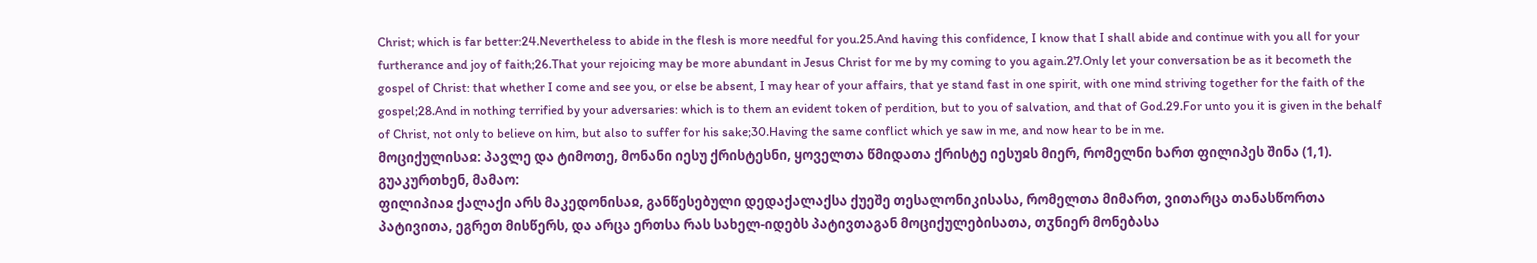Christ; which is far better:24.Nevertheless to abide in the flesh is more needful for you.25.And having this confidence, I know that I shall abide and continue with you all for your furtherance and joy of faith;26.That your rejoicing may be more abundant in Jesus Christ for me by my coming to you again.27.Only let your conversation be as it becometh the gospel of Christ: that whether I come and see you, or else be absent, I may hear of your affairs, that ye stand fast in one spirit, with one mind striving together for the faith of the gospel;28.And in nothing terrified by your adversaries: which is to them an evident token of perdition, but to you of salvation, and that of God.29.For unto you it is given in the behalf of Christ, not only to believe on him, but also to suffer for his sake;30.Having the same conflict which ye saw in me, and now hear to be in me.
მოციქულისაჲ: პავლე და ტიმოთე, მონანი იესუ ქრისტესნი, ყოველთა წმიდათა ქრისტე იესუჲს მიერ, რომელნი ხართ ფილიპეს შინა (1,1).
გუაკურთხენ, მამაო:
ფილიპიაჲ ქალაქი არს მაკედონისაჲ, განწესებული დედაქალაქსა ქუეშე თესალონიკისასა, რომელთა მიმართ, ვითარცა თანასწორთა პატივითა, ეგრეთ მისწერს, და არცა ერთსა რას სახელ-იდებს პატივთაგან მოციქულებისათა, თჳნიერ მონებასა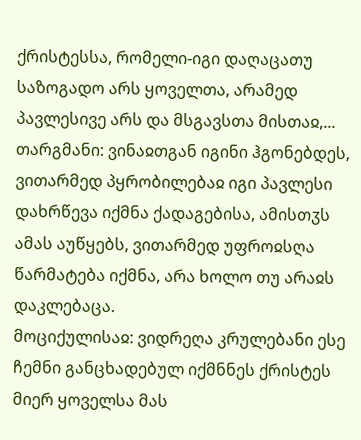ქრისტესსა, რომელი-იგი დაღაცათუ საზოგადო არს ყოველთა, არამედ პავლესივე არს და მსგავსთა მისთაჲ,...
თარგმანი: ვინაჲთგან იგინი ჰგონებდეს, ვითარმედ პყრობილებაჲ იგი პავლესი დახრწევა იქმნა ქადაგებისა, ამისთჳს ამას აუწყებს, ვითარმედ უფროჲსღა წარმატება იქმნა, არა ხოლო თუ არაჲს დაკლებაცა.
მოციქულისაჲ: ვიდრეღა კრულებანი ესე ჩემნი განცხადებულ იქმნნეს ქრისტეს მიერ ყოველსა მას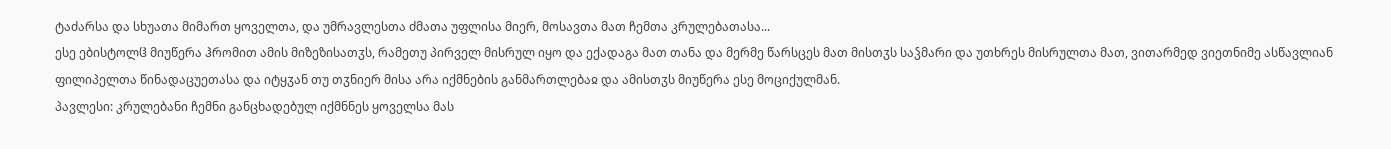ტაძარსა და სხუათა მიმართ ყოველთა, და უმრავლესთა ძმათა უფლისა მიერ, მოსავთა მათ ჩემთა კრულებათასა...
ესე ებისტოლჱ მიუწერა ჰრომით ამის მიზეზისათჳს, რამეთუ პირველ მისრულ იყო და ექადაგა მათ თანა და მერმე წარსცეს მათ მისთჳს საჴმარი და უთხრეს მისრულთა მათ, ვითარმედ ვიეთნიმე ასწავლიან ფილიპელთა წინადაცუეთასა და იტყჳან თუ თჳნიერ მისა არა იქმნების განმართლებაჲ და ამისთჳს მიუწერა ესე მოციქულმან.
პავლესი: კრულებანი ჩემნი განცხადებულ იქმნნეს ყოველსა მას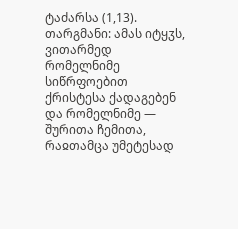ტაძარსა (1,13).
თარგმანი: ამას იტყჳს, ვითარმედ რომელნიმე სიწრფოებით ქრისტესა ქადაგებენ და რომელნიმე — შურითა ჩემითა, რაჲთამცა უმეტესად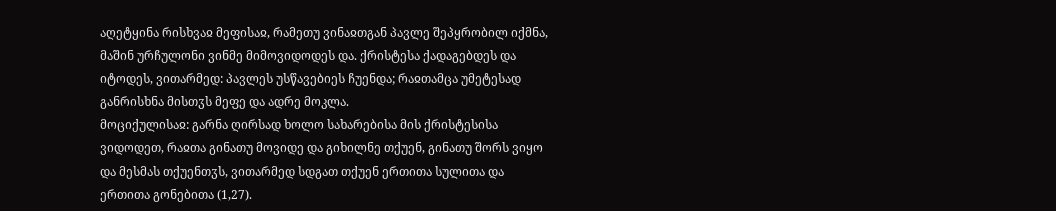აღეტყინა რისხვაჲ მეფისაჲ, რამეთუ ვინაჲთგან პავლე შეპყრობილ იქმნა, მაშინ ურჩულონი ვინმე მიმოვიდოდეს და. ქრისტესა ქადაგებდეს და იტოდეს, ვითარმედ: პავლეს უსწავებიეს ჩუენდა; რაჲთამცა უმეტესად განრისხნა მისთჳს მეფე და ადრე მოკლა.
მოციქულისაჲ: გარნა ღირსად ხოლო სახარებისა მის ქრისტესისა ვიდოდეთ, რაჲთა გინათუ მოვიდე და გიხილნე თქუენ, გინათუ შორს ვიყო და მესმას თქუენთჳს, ვითარმედ სდგათ თქუენ ერთითა სულითა და ერთითა გონებითა (1,27).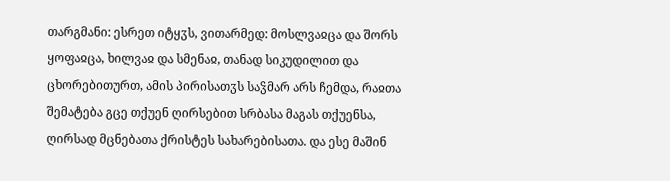თარგმანი: ესრეთ იტყჳს, ვითარმედ: მოსლვაჲცა და შორს ყოფაჲცა, ხილვაჲ და სმენაჲ, თანად სიკუდილით და ცხორებითურთ, ამის პირისათჳს საჴმარ არს ჩემდა, რაჲთა შემატება გცე თქუენ ღირსებით სრბასა მაგას თქუენსა, ღირსად მცნებათა ქრისტეს სახარებისათა. და ესე მაშინ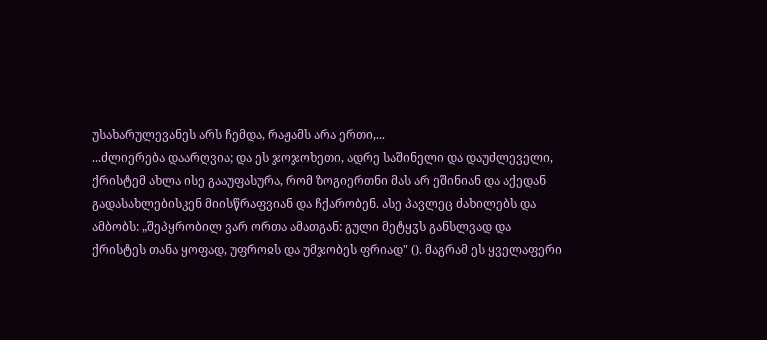უსახარულევანეს არს ჩემდა, რაჟამს არა ერთი,...
...ძლიერება დაარღვია; და ეს ჯოჯოხეთი, ადრე საშინელი და დაუძლეველი, ქრისტემ ახლა ისე გააუფასურა, რომ ზოგიერთნი მას არ ეშინიან და აქედან გადასახლებისკენ მიისწრაფვიან და ჩქარობენ. ასე პავლეც ძახილებს და ამბობს: „შეპყრობილ ვარ ორთა ამათგან: გული მეტყჳს განსლვად და ქრისტეს თანა ყოფად, უფროჲს და უმჯობეს ფრიად" (). მაგრამ ეს ყველაფერი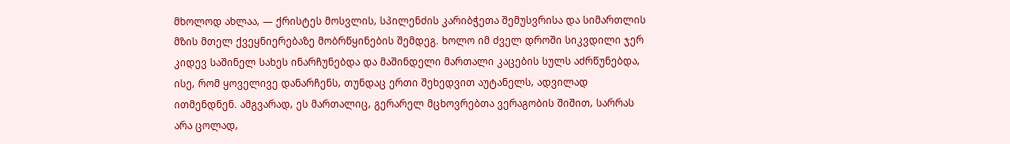მხოლოდ ახლაა, — ქრისტეს მოსვლის, სპილენძის კარიბჭეთა შემუსვრისა და სიმართლის მზის მთელ ქვეყნიერებაზე მობრწყინების შემდეგ. ხოლო იმ ძველ დროში სიკვდილი ჯერ კიდევ საშინელ სახეს ინარჩუნებდა და მაშინდელი მართალი კაცების სულს აძრწუნებდა, ისე, რომ ყოველივე დანარჩენს, თუნდაც ერთი შეხედვით აუტანელს, ადვილად ითმენდნენ. ამგვარად, ეს მართალიც, გერარელ მცხოვრებთა ვერაგობის შიშით, სარრას არა ცოლად,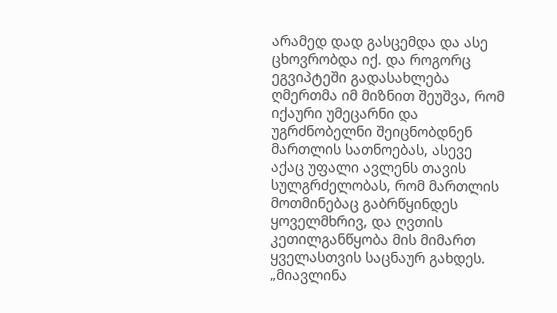არამედ დად გასცემდა და ასე ცხოვრობდა იქ. და როგორც ეგვიპტეში გადასახლება ღმერთმა იმ მიზნით შეუშვა, რომ იქაური უმეცარნი და უგრძნობელნი შეიცნობდნენ მართლის სათნოებას, ასევე აქაც უფალი ავლენს თავის სულგრძელობას, რომ მართლის მოთმინებაც გაბრწყინდეს ყოველმხრივ, და ღვთის კეთილგანწყობა მის მიმართ ყველასთვის საცნაურ გახდეს. „მიავლინა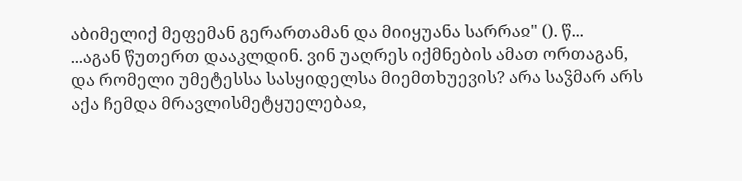აბიმელიქ მეფემან გერართამან და მიიყუანა სარრაჲ" (). წ...
...აგან წუთერთ დააკლდინ. ვინ უაღრეს იქმნების ამათ ორთაგან, და რომელი უმეტესსა სასყიდელსა მიემთხუევის? არა საჴმარ არს აქა ჩემდა მრავლისმეტყუელებაჲ,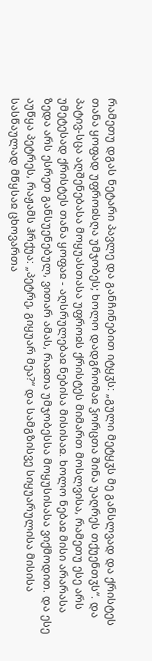რამეთუ დგას ნეტარი პავლე და განჩინებით იტყჳს: „გული მეტყჳს მე განსლვად და ქრისტეს თანა ყოფად უფროჲსღა უმჯობეს; ხოლო დადგრომაჲ ჴორცთა შინა უაღრეს თქუენთჳს“. და პატივ-სცა აღშენებასა მოყუასთასა უფროჲს ქრისტეს მიმართ მოსლვისა, რამეთუ ესე არს უმეტესად ქრისტეს თანა ყოფაჲ - აღსრულებაჲ ნებისა მისისაჲ. ხოლო ნებაჲ მისი არარასა ზედა არს ესრეთ განსუენებულ, ვითარ ამას, რაჲთა უმჯობესსა მოყუსისასა ვიქმოდით. და ესე აუწყა პეტრეს, რაჟამს ჰრქუა: „პეტრე, გიყუარ მეა?“ და სამგზისვე სიყუარულისა მისისა სასწაულად მწყსაჲ ცხოვართა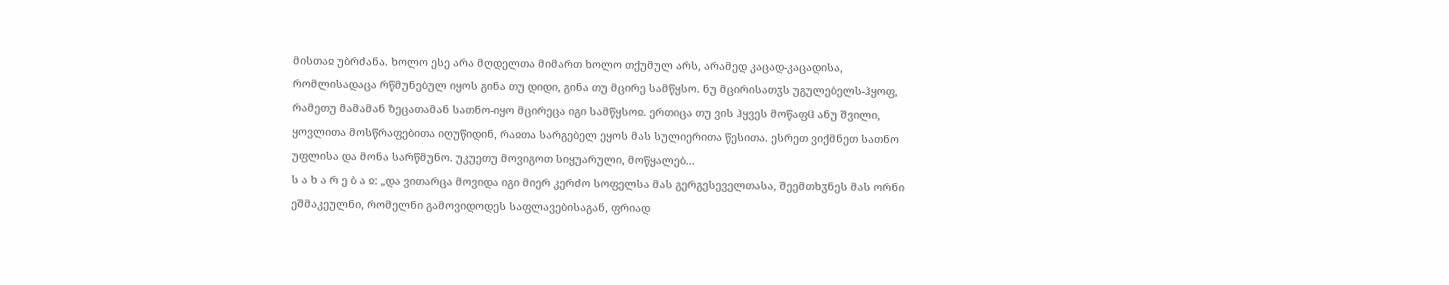მისთაჲ უბრძანა. ხოლო ესე არა მღდელთა მიმართ ხოლო თქუმულ არს, არამედ კაცად-კაცადისა, რომლისადაცა რწმუნებულ იყოს გინა თუ დიდი, გინა თუ მცირე სამწყსო. ნუ მცირისათჳს უგულებელს-ჰყოფ, რამეთუ მამამან ზეცათამან სათნო-იყო მცირეცა იგი სამწყსოჲ. ერთიცა თუ ვის ჰყვეს მოწაფჱ ანუ შვილი, ყოვლითა მოსწრაფებითა იღუწიდინ, რაჲთა სარგებელ ეყოს მას სულიერითა წესითა. ესრეთ ვიქმნეთ სათნო უფლისა და მონა სარწმუნო. უკუეთუ მოვიგოთ სიყუარული, მოწყალებ...
ს ა ხ ა რ ე ბ ა ჲ: „და ვითარცა მოვიდა იგი მიერ კერძო სოფელსა მას გერგესეველთასა, შეემთხჳნეს მას ორნი ეშმაკეულნი, რომელნი გამოვიდოდეს საფლავებისაგან, ფრიად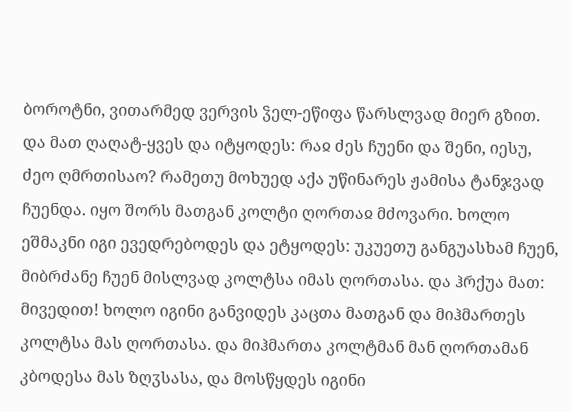ბოროტნი, ვითარმედ ვერვის ჴელ-ეწიფა წარსლვად მიერ გზით. და მათ ღაღატ-ყვეს და იტყოდეს: რაჲ ძეს ჩუენი და შენი, იესუ, ძეო ღმრთისაო? რამეთუ მოხუედ აქა უწინარეს ჟამისა ტანჯვად ჩუენდა. იყო შორს მათგან კოლტი ღორთაჲ მძოვარი. ხოლო ეშმაკნი იგი ევედრებოდეს და ეტყოდეს: უკუეთუ განგუასხამ ჩუენ, მიბრძანე ჩუენ მისლვად კოლტსა იმას ღორთასა. და ჰრქუა მათ: მივედით! ხოლო იგინი განვიდეს კაცთა მათგან და მიჰმართეს კოლტსა მას ღორთასა. და მიჰმართა კოლტმან მან ღორთამან კბოდესა მას ზღჳსასა, და მოსწყდეს იგინი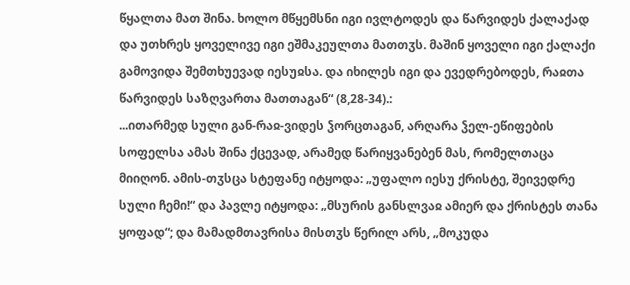წყალთა მათ შინა. ხოლო მწყემსნი იგი ივლტოდეს და წარვიდეს ქალაქად და უთხრეს ყოველივე იგი ეშმაკეულთა მათთჳს. მაშინ ყოველი იგი ქალაქი გამოვიდა შემთხუევად იესუჲსა. და იხილეს იგი და ევედრებოდეს, რაჲთა წარვიდეს საზღვართა მათთაგან“ (8,28-34).:
...ითარმედ სული გან-რაჲ-ვიდეს ჴორცთაგან, არღარა ჴელ-ეწიფების სოფელსა ამას შინა ქცევად, არამედ წარიყვანებენ მას, რომელთაცა მიიღონ. ამის-თჳსცა სტეფანე იტყოდა: „უფალო იესუ ქრისტე, შეივედრე სული ჩემი!“ და პავლე იტყოდა: „მსურის განსლვაჲ ამიერ და ქრისტეს თანა ყოფად“; და მამადმთავრისა მისთჳს წერილ არს, „მოკუდა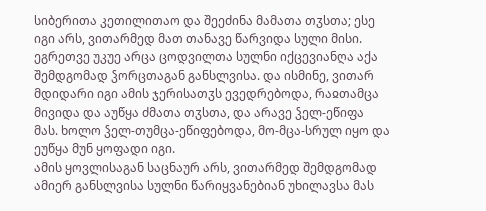სიბერითა კეთილითაო და შეეძინა მამათა თჳსთა; ესე იგი არს, ვითარმედ მათ თანავე წარვიდა სული მისი. ეგრეთვე უკუე არცა ცოდვილთა სულნი იქცევიანღა აქა შემდგომად ჴორცთაგან განსლვისა. და ისმინე, ვითარ მდიდარი იგი ამის ჯერისათჳს ევედრებოდა, რაჲთამცა მივიდა და აუწყა ძმათა თჳსთა, და არავე ჴელ-ეწიფა მას. ხოლო ჴელ-თუმცა-ეწიფებოდა, მო-მცა-სრულ იყო და ეუწყა მუნ ყოფადი იგი.
ამის ყოვლისაგან საცნაურ არს, ვითარმედ შემდგომად ამიერ განსლვისა სულნი წარიყვანებიან უხილავსა მას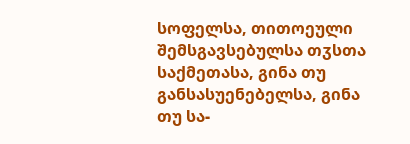სოფელსა, თითოეული შემსგავსებულსა თჳსთა საქმეთასა, გინა თუ განსასუენებელსა, გინა თუ სა-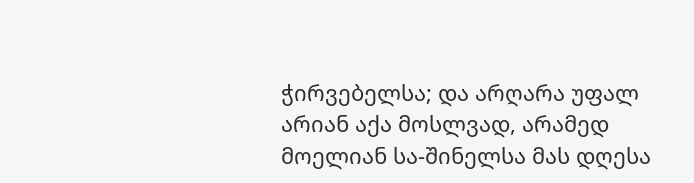ჭირვებელსა; და არღარა უფალ არიან აქა მოსლვად, არამედ მოელიან სა-შინელსა მას დღესა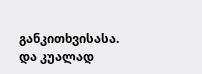განკითხვისასა.
და კუალად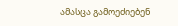ამასცა გამოეძიებენ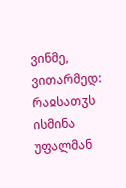ვინმე, ვითარმედ: რაჲსათჳს ისმინა უფალმან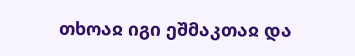თხოაჲ იგი ეშმაკთაჲ და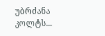უბრძანა კოლტს...